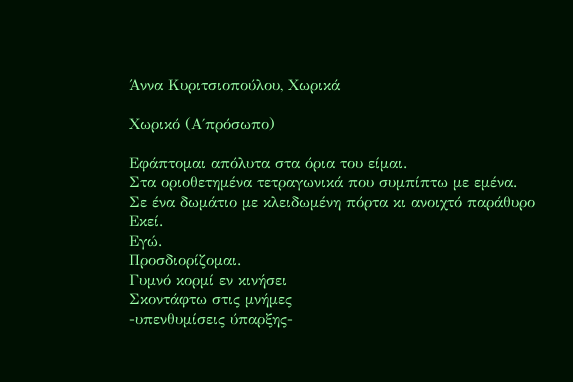Άννα Κυριτσιοπούλου, Χωρικά

Χωρικό (Α΄πρόσωπο)

Εφάπτομαι απόλυτα στα όρια του είμαι.
Στα οριοθετημένα τετραγωνικά που συμπίπτω με εμένα.
Σε ένα δωμάτιο με κλειδωμένη πόρτα κι ανοιχτό παράθυρο
Εκεί.
Εγώ.
Προσδιορίζομαι.
Γυμνό κορμί εν κινήσει
Σκοντάφτω στις μνήμες
-υπενθυμίσεις ύπαρξης-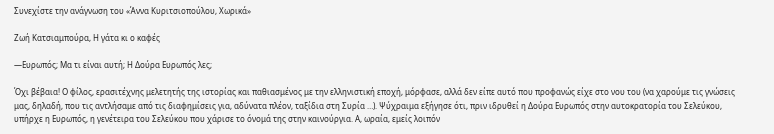Συνεχίστε την ανάγνωση του «Άννα Κυριτσιοπούλου, Χωρικά»

Ζωή Κατσιαμπούρα, Η γάτα κι ο καφές

―Ευρωπός; Μα τι είναι αυτή; Η Δούρα Ευρωπός λες;

Όχι βέβαια! Ο φίλος, ερασιτέχνης μελετητής της ιστορίας και παθιασμένος με την ελληνιστική εποχή, μόρφασε, αλλά δεν είπε αυτό που προφανώς είχε στο νου του (να χαρούμε τις γνώσεις μας, δηλαδή, που τις αντλήσαμε από τις διαφημίσεις για, αδύνατα πλέον, ταξίδια στη Συρία …). Ψύχραιμα εξήγησε ότι, πριν ιδρυθεί η Δούρα Ευρωπός στην αυτοκρατορία του Σελεύκου, υπήρχε η Ευρωπός, η γενέτειρα του Σελεύκου που χάρισε το όνομά της στην καινούργια. Α, ωραία, εμείς λοιπόν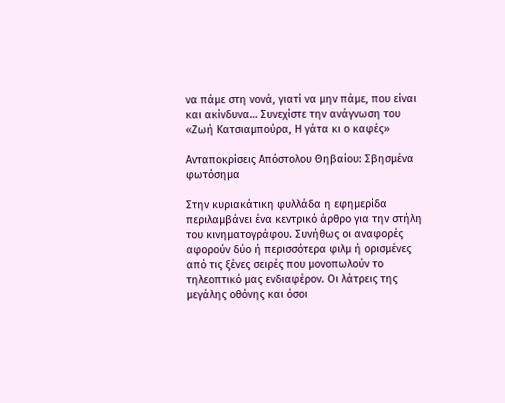να πάμε στη νονά, γιατί να μην πάμε, που είναι και ακίνδυνα… Συνεχίστε την ανάγνωση του «Ζωή Κατσιαμπούρα, Η γάτα κι ο καφές»

Ανταποκρίσεις Απόστολου Θηβαίου: Σβησμένα φωτόσημα

Στην κυριακάτικη φυλλάδα η εφημερίδα περιλαμβάνει ένα κεντρικό άρθρο για την στήλη του κινηματογράφου. Συνήθως οι αναφορές αφορούν δύο ή περισσότερα φιλμ ή ορισμένες από τις ξένες σειρές που μονοπωλούν το τηλεοπτικό μας ενδιαφέρον. Οι λάτρεις της μεγάλης οθόνης και όσοι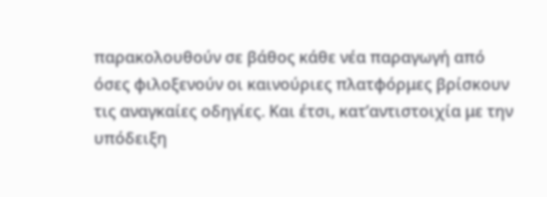παρακολουθούν σε βάθος κάθε νέα παραγωγή από όσες φιλοξενούν οι καινούριες πλατφόρμες βρίσκουν τις αναγκαίες οδηγίες. Και έτσι, κατ’αντιστοιχία με την υπόδειξη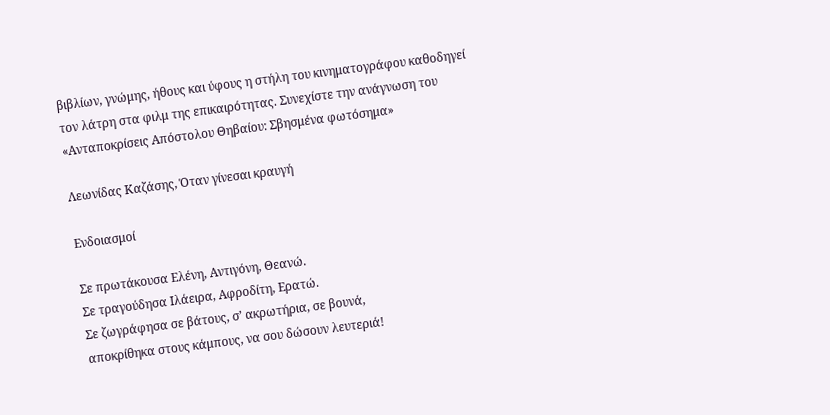βιβλίων, γνώμης, ήθους και ύφους η στήλη του κινηματογράφου καθοδηγεί τον λάτρη στα φιλμ της επικαιρότητας. Συνεχίστε την ανάγνωση του «Ανταποκρίσεις Απόστολου Θηβαίου: Σβησμένα φωτόσημα»

Λεωνίδας Καζάσης, Όταν γίνεσαι κραυγή

Ενδοιασμοί

Σε πρωτάκουσα Ελένη, Αντιγόνη, Θεανώ.
Σε τραγούδησα Ιλάειρα, Αφροδίτη, Ερατώ.
Σε ζωγράφησα σε βάτους, σ’ ακρωτήρια, σε βουνά,
αποκρίθηκα στους κάμπους, να σου δώσουν λευτεριά!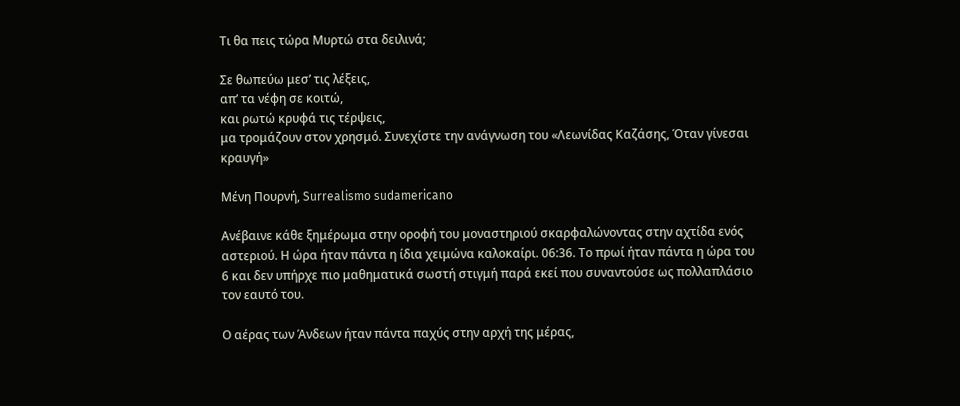Τι θα πεις τώρα Μυρτώ στα δειλινά;

Σε θωπεύω μεσ’ τις λέξεις,
απ’ τα νέφη σε κοιτώ,
και ρωτώ κρυφά τις τέρψεις,
μα τρομάζουν στον χρησμό. Συνεχίστε την ανάγνωση του «Λεωνίδας Καζάσης, Όταν γίνεσαι κραυγή»

Μένη Πουρνή, Surrealismo sudamericano

Ανέβαινε κάθε ξημέρωμα στην οροφή του μοναστηριού σκαρφαλώνοντας στην αχτίδα ενός αστεριού. Η ώρα ήταν πάντα η ίδια χειμώνα καλοκαίρι. 06:36. Το πρωί ήταν πάντα η ώρα του 6 και δεν υπήρχε πιο μαθηματικά σωστή στιγμή παρά εκεί που συναντούσε ως πολλαπλάσιο τον εαυτό του.

Ο αέρας των Άνδεων ήταν πάντα παχύς στην αρχή της μέρας,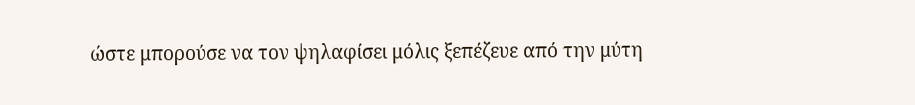ώστε μπορούσε να τον ψηλαφίσει μόλις ξεπέζευε από την μύτη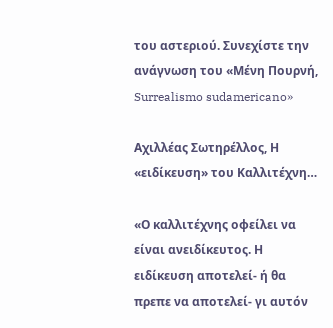του αστεριού. Συνεχίστε την ανάγνωση του «Μένη Πουρνή, Surrealismo sudamericano»

Αχιλλέας Σωτηρέλλος, Η «ειδίκευση» του Καλλιτέχνη…

«Ο καλλιτέχνης οφείλει να είναι ανειδίκευτος. Η ειδίκευση αποτελεί- ή θα πρεπε να αποτελεί- γι αυτόν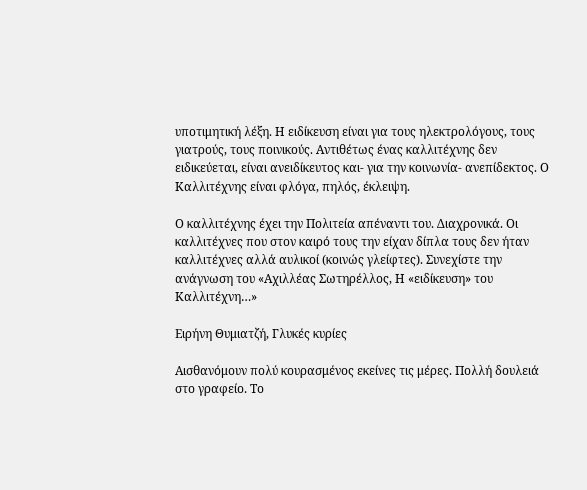υποτιμητική λέξη. Η ειδίκευση είναι για τους ηλεκτρολόγους, τους γιατρούς, τους ποινικούς. Αντιθέτως ένας καλλιτέχνης δεν ειδικεύεται, είναι ανειδίκευτος και- για την κοινωνία- ανεπίδεκτος. Ο Καλλιτέχνης είναι φλόγα, πηλός, έκλειψη.

Ο καλλιτέχνης έχει την Πολιτεία απέναντι του. Διαχρονικά. Οι καλλιτέχνες που στον καιρό τους την είχαν δίπλα τους δεν ήταν καλλιτέχνες αλλά αυλικοί (κοινώς γλείφτες). Συνεχίστε την ανάγνωση του «Αχιλλέας Σωτηρέλλος, Η «ειδίκευση» του Καλλιτέχνη…»

Ειρήνη Θυμιατζή, Γλυκές κυρίες

Αισθανόμουν πολύ κουρασμένος εκείνες τις μέρες. Πολλή δουλειά στο γραφείο. Το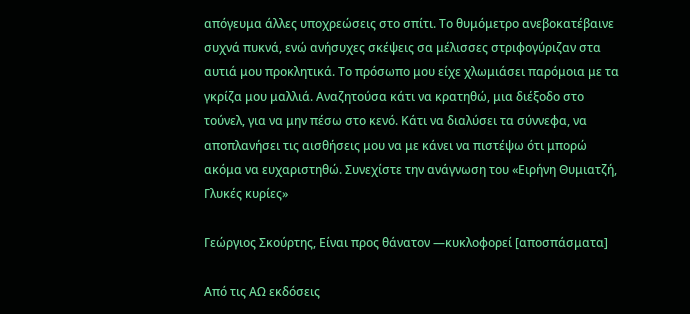απόγευμα άλλες υποχρεώσεις στο σπίτι. Το θυμόμετρο ανεβοκατέβαινε συχνά πυκνά, ενώ ανήσυχες σκέψεις σα μέλισσες στριφογύριζαν στα αυτιά μου προκλητικά. Το πρόσωπο μου είχε χλωμιάσει παρόμοια με τα γκρίζα μου μαλλιά. Αναζητούσα κάτι να κρατηθώ, μια διέξοδο στο τούνελ, για να μην πέσω στο κενό. Κάτι να διαλύσει τα σύννεφα, να αποπλανήσει τις αισθήσεις μου να με κάνει να πιστέψω ότι μπορώ ακόμα να ευχαριστηθώ. Συνεχίστε την ανάγνωση του «Ειρήνη Θυμιατζή, Γλυκές κυρίες»

Γεώργιος Σκούρτης, Είναι προς θάνατον ―κυκλοφορεί [αποσπάσματα]

Από τις ΑΩ εκδόσεις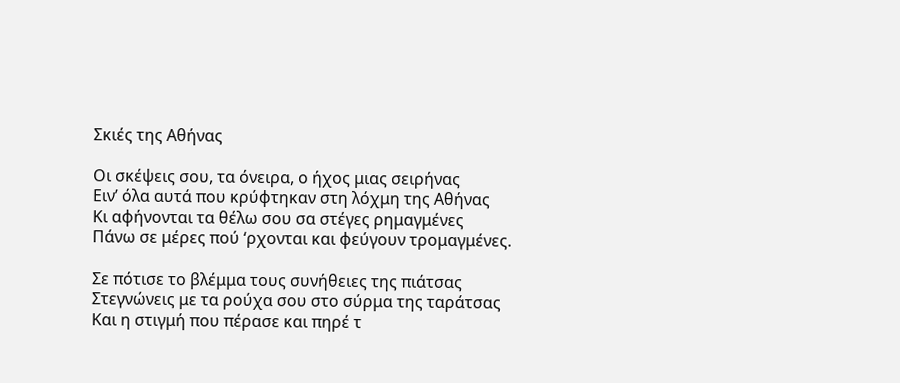Σκιές της Αθήνας

Οι σκέψεις σου, τα όνειρα, ο ήχος μιας σειρήνας
Ειν’ όλα αυτά που κρύφτηκαν στη λόχμη της Αθήνας
Κι αφήνονται τα θέλω σου σα στέγες ρημαγμένες
Πάνω σε μέρες πού ‘ρχονται και φεύγουν τρομαγμένες.

Σε πότισε το βλέμμα τους συνήθειες της πιάτσας
Στεγνώνεις με τα ρούχα σου στο σύρμα της ταράτσας
Και η στιγμή που πέρασε και πηρέ τ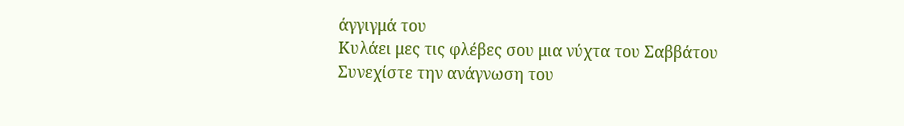άγγιγμά του
Κυλάει μες τις φλέβες σου μια νύχτα του Σαββάτου Συνεχίστε την ανάγνωση του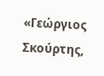«Γεώργιος Σκούρτης,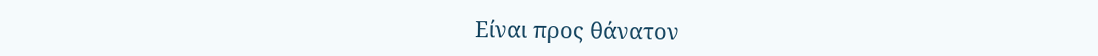Είναι προς θάνατον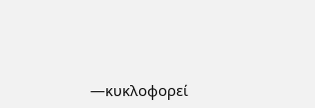―κυκλοφορεί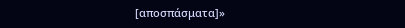[αποσπάσματα]»